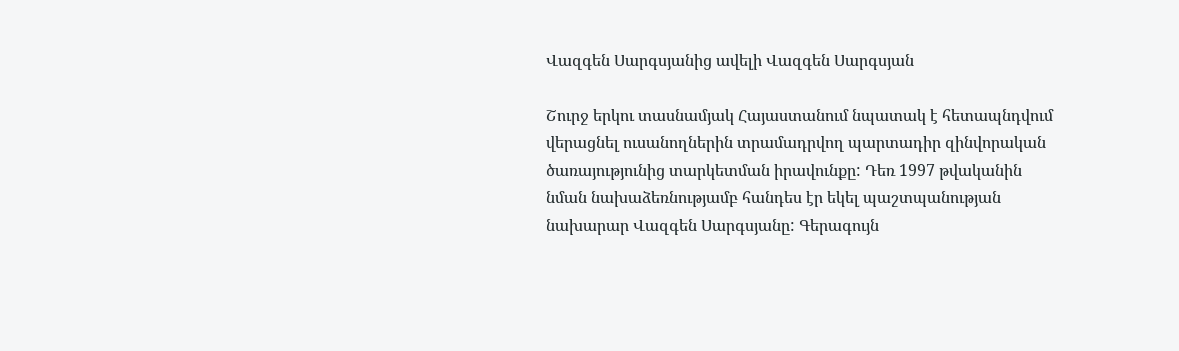Վազգեն Սարգսյանից ավելի Վազգեն Սարգսյան

Շուրջ երկու տասնամյակ Հայաստանում նպատակ է հետապնդվում վերացնել ուսանողներին տրամադրվող պարտադիր զինվորական ծառայությունից տարկետման իրավունքը: Դեռ 1997 թվականին նման նախաձեռնությամբ հանդես էր եկել պաշտպանության նախարար Վազգեն Սարգսյանը: Գերագույն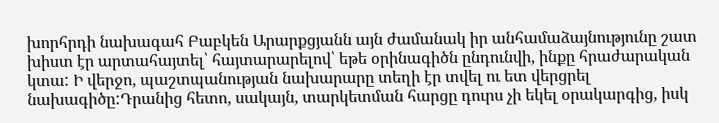խորհրդի նախագահ Բաբկեն Արարքցյանն այն ժամանակ իր անհամաձայնությունը շատ խիստ էր արտահայտել՝ հայտարարելով՝ եթե օրինագիծն ընդունվի, ինքը հրաժարական կտա: Ի վերջո, պաշտպանության նախարարը տեղի էր տվել ու ետ վերցրել նախագիծը:Դրանից հետո, սակայն, տարկետման հարցը դուրս չի եկել օրակարգից, իսկ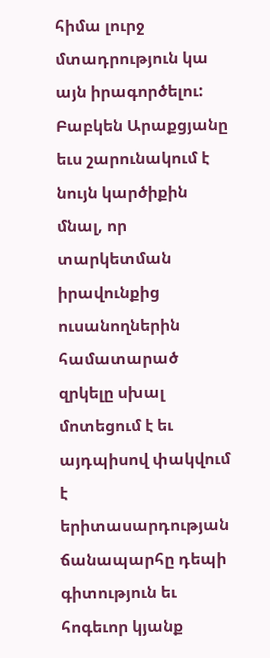հիմա լուրջ մտադրություն կա այն իրագործելու: Բաբկեն Արաքցյանը եւս շարունակում է նույն կարծիքին մնալ, որ տարկետման իրավունքից ուսանողներին համատարած զրկելը սխալ մոտեցում է եւ այդպիսով փակվում է երիտասարդության ճանապարհը դեպի գիտություն եւ հոգեւոր կյանք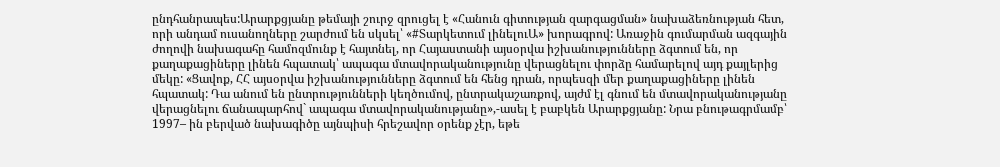ընդհանրապես:Արարքցյանը թեմայի շուրջ զրուցել է «Հանուն գիտության զարգացման» նախաձեռնության հետ, որի անդամ ուսանողները շարժում են սկսել՝ «#Տարկետում լինելուԱ» խորագրով: Առաջին գումարման ազգային ժողովի նախագահը համոզմունք է հայտնել, որ Հայաստանի այսօրվա իշխանությունները ձգտում են, որ քաղաքացիները լինեն հպատակ՝ ապագա մտավորականությունը վերացնելու փորձը համարելով այդ քայլերից մեկը: «Ցավոք, ՀՀ այսօրվա իշխանությունները ձգտում են հենց դրան, որպեսզի մեր քաղաքացիները լինեն հպատակ: Դա անում են ընտրությունների կեղծումով, ընտրակաշառքով, այժմ էլ գնում են մտավորականությանը վերացնելու ճանապարհով` ապագա մտավորականությանը»,-ասել է բաբկեն Արարքցյանը: Նրա բնութագրմամբ՝ 1997– ին բերված նախագիծը այնպիսի հրեշավոր օրենք չէր, եթե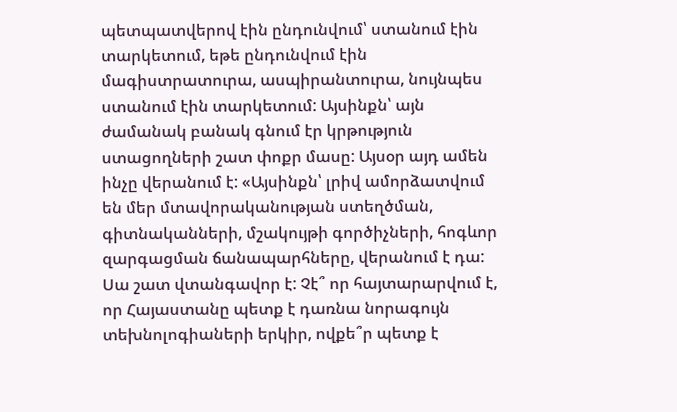պետպատվերով էին ընդունվում՝ ստանում էին տարկետում, եթե ընդունվում էին մագիստրատուրա, ասպիրանտուրա, նույնպես ստանում էին տարկետում: Այսինքն՝ այն ժամանակ բանակ գնում էր կրթություն ստացողների շատ փոքր մասը: Այսօր այդ ամեն ինչը վերանում է: «Այսինքն՝ լրիվ ամորձատվում են մեր մտավորականության ստեղծման, գիտնականների, մշակույթի գործիչների, հոգևոր զարգացման ճանապարհները, վերանում է դա: Սա շատ վտանգավոր է: Չէ՞ որ հայտարարվում է, որ Հայաստանը պետք է դառնա նորագույն տեխնոլոգիաների երկիր, ովքե՞ր պետք է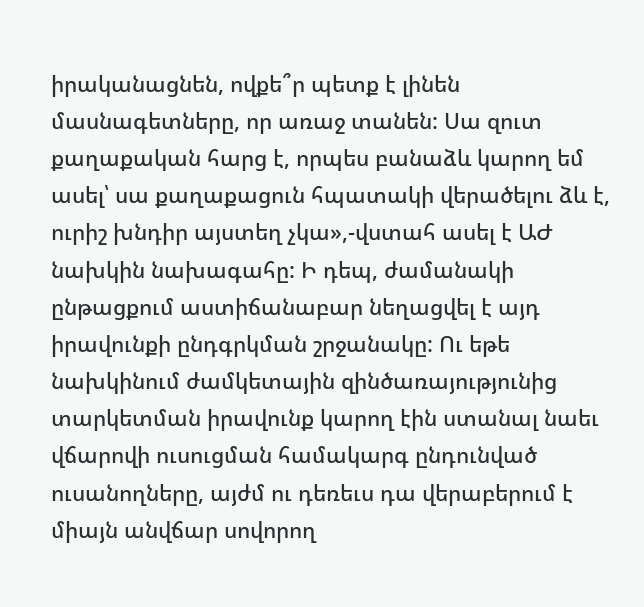իրականացնեն, ովքե՞ր պետք է լինեն մասնագետները, որ առաջ տանեն: Սա զուտ քաղաքական հարց է, որպես բանաձև կարող եմ ասել՝ սա քաղաքացուն հպատակի վերածելու ձև է, ուրիշ խնդիր այստեղ չկա»,-վստահ ասել է ԱԺ նախկին նախագահը: Ի դեպ, ժամանակի ընթացքում աստիճանաբար նեղացվել է այդ իրավունքի ընդգրկման շրջանակը: Ու եթե նախկինում ժամկետային զինծառայությունից տարկետման իրավունք կարող էին ստանալ նաեւ վճարովի ուսուցման համակարգ ընդունված ուսանողները, այժմ ու դեռեւս դա վերաբերում է միայն անվճար սովորող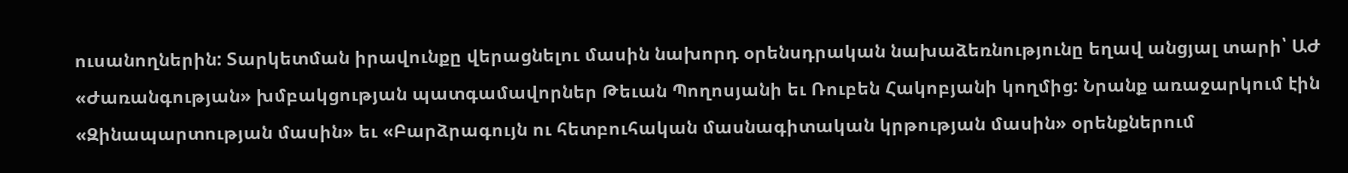ուսանողներին: Տարկետման իրավունքը վերացնելու մասին նախորդ օրենսդրական նախաձեռնությունը եղավ անցյալ տարի՝ ԱԺ «Ժառանգության» խմբակցության պատգամավորներ Թեւան Պողոսյանի եւ Ռուբեն Հակոբյանի կողմից: Նրանք առաջարկում էին «Զինապարտության մասին» եւ «Բարձրագույն ու հետբուհական մասնագիտական կրթության մասին» օրենքներում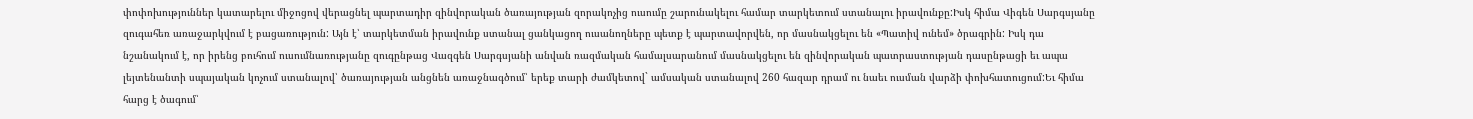փոփոխություններ կատարելու միջոցով վերացնել պարտադիր զինվորական ծառայության զորակոչից ուսումը շարունակելու համար տարկետում ստանալու իրավունքը:Իսկ հիմա Վիգեն Սարգսյանը զուգահեռ առաջարկվում է բացառություն: Այն է՝ տարկետման իրավունք ստանալ ցանկացող ուսանողները պետք է պարտավորվեն, որ մասնակցելու են «Պատիվ ունեմ» ծրագրին: Իսկ դա նշանակում է, որ իրենց բուհում ուսումնառությանը զուգընթաց Վազգեն Սարգսյանի անվան ռազմական համալսարանում մասնակցելու են զինվորական պատրաստության դասընթացի եւ ապա լեյտենանտի սպայական կոչում ստանալով՝ ծառայության անցնեն առաջնագծում՝ երեք տարի ժամկետով` ամսական ստանալով 260 հազար դրամ ու նաեւ ուսման վարձի փոխհատուցում:Եւ հիմա հարց է ծագում՝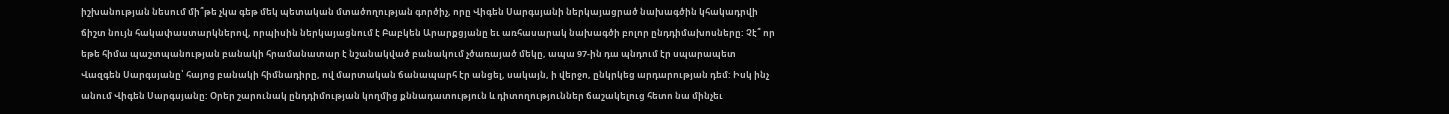իշխանության նեսում մի՞թե չկա գեթ մեկ պետական մտածողության գործիչ, որը Վիգեն Սարգսյանի ներկայացրած նախագծին կհակադրվի ճիշտ նույն հակափաստարկներով, որպիսին ներկայացնում է Բաբկեն Արարքցյանը եւ առհասարակ նախագծի բոլոր ընդդիմախոսները: Չէ՞ որ եթե հիմա պաշտպանության բանակի հրամանատար է նշանակված բանակում չծառայած մեկը, ապա 97-ին դա պնդում էր սպարապետ Վազգեն Սարգսյանը՝ հայոց բանակի հիմնադիրը, ով մարտական ճանապարհ էր անցել, սակայն, ի վերջո, ընկրկեց արդարության դեմ: Իսկ ինչ անում Վիգեն Սարգսյանը: Օրեր շարունակ ընդդիմության կողմից քննադատություն և դիտողություններ ճաշակելուց հետո նա մինչեւ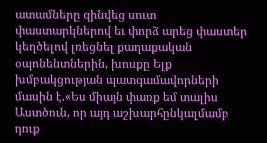ատամները զինվեց սուտ փաստարկներով եւ փորձ արեց փաստեր կեղծելով լռեցնել քաղաքական օպոնենտներին, խոսքը Ելք խմբակցության պատգամավորների մասին է.«Ես միայն փառք եմ տալիս Աստծուն, որ այդ աշխարհընկալմամբ դուք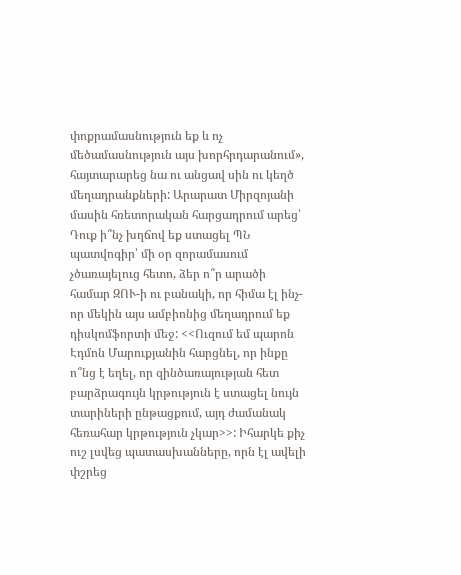փոքրամասնություն եք և ոչ մեծամասնություն այս խորհրդարանում», հայտարարեց նա ու անցավ սին ու կեղծ մեղադրանքների: Արարատ Միրզոյանի մասին հռետորական հարցադրում արեց՝ Դուք ի՞նչ խղճով եք ստացել ՊՆ պատվոգիր՝ մի օր զորամասում չծառայելուց հետո, ձեր ո՞ր արածի համար ԶՈՒ-ի ու բանակի, որ հիմա էլ ինչ-որ մեկին այս ամբիոնից մեղադրում եք դիսկոմֆորտի մեջ: <<Ուզում եմ պարոն Էդմոն Մարուքյանին հարցնել, որ ինքը ո՞նց է եղել, որ զինծառայության հետ բարձրագույն կրթություն է ստացել նույն տարիների ընթացքում, այդ ժամանակ հեռահար կրթություն չկար>>: Իհարկե քիչ ուշ լսվեց պատասխանները, որն էլ ավելի փշրեց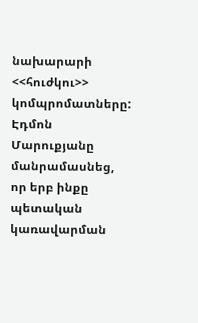նախարարի <<հուժկու>> կոմպրոմատները: Էդմոն Մարուքյանը մանրամասնեց, որ երբ ինքը պետական կառավարման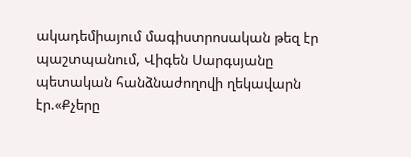ակադեմիայում մագիստրոսական թեզ էր պաշտպանում, Վիգեն Սարգսյանը պետական հանձնաժողովի ղեկավարն էր.«Քչերը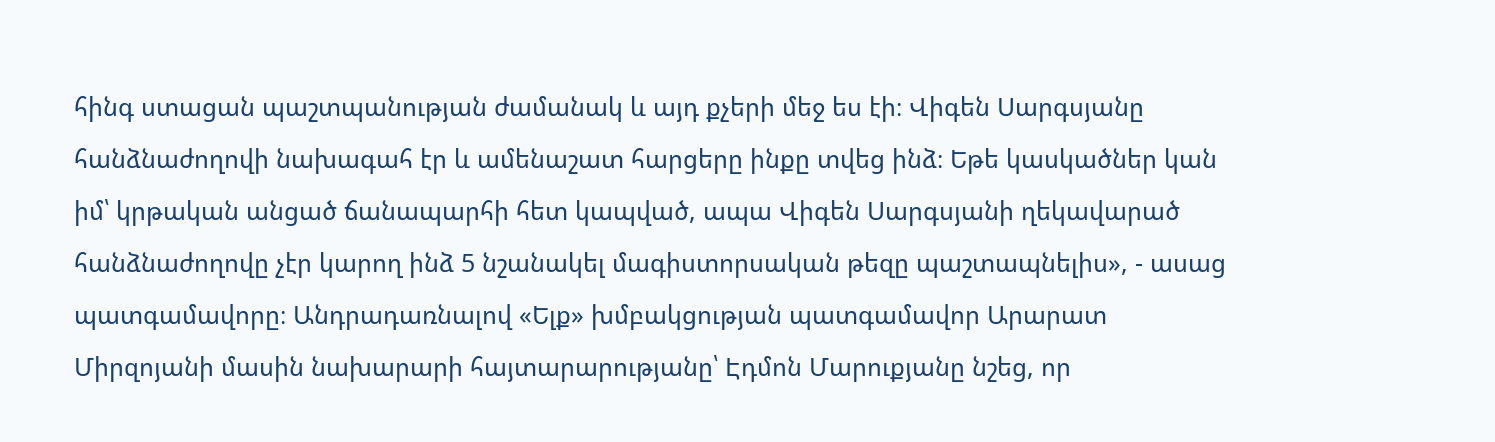հինգ ստացան պաշտպանության ժամանակ և այդ քչերի մեջ ես էի։ Վիգեն Սարգսյանը հանձնաժողովի նախագահ էր և ամենաշատ հարցերը ինքը տվեց ինձ։ Եթե կասկածներ կան իմ՝ կրթական անցած ճանապարհի հետ կապված, ապա Վիգեն Սարգսյանի ղեկավարած հանձնաժողովը չէր կարող ինձ 5 նշանակել մագիստորսական թեզը պաշտապնելիս», - ասաց պատգամավորը։ Անդրադառնալով «Ելք» խմբակցության պատգամավոր Արարատ Միրզոյանի մասին նախարարի հայտարարությանը՝ Էդմոն Մարուքյանը նշեց, որ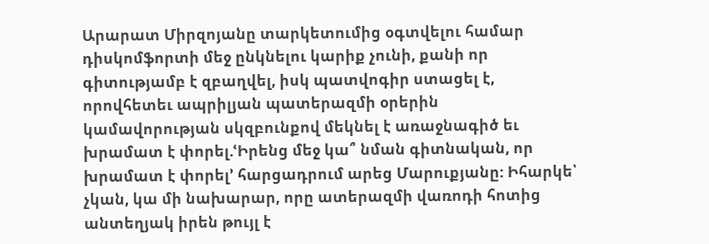Արարատ Միրզոյանը տարկետումից օգտվելու համար դիսկոմֆորտի մեջ ընկնելու կարիք չունի, քանի որ գիտությամբ է զբաղվել, իսկ պատվոգիր ստացել է, որովհետեւ ապրիլյան պատերազմի օրերին կամավորության սկզբունքով մեկնել է առաջնագիծ եւ խրամատ է փորել.ՙԻրենց մեջ կա՞ նման գիտնական, որ խրամատ է փորել՚ հարցադրում արեց Մարուքյանը: Իհարկե՝ չկան, կա մի նախարար, որը ատերազմի վառոդի հոտից անտեղյակ իրեն թույլ է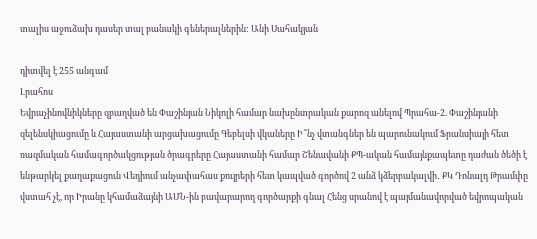տալիս աջուձախ դասեր տալ բանակի գեներալներին: Անի Սահակյան

դիտվել է 255 անգամ
Լրահոս
Եվրաչինովնիկները զբաղված են Փաշինյան Նիկոլի համար նախընտրական քարոզ անելով Պրահա-2. Փաշինյանի զելենսկիացումը և Հայաստանի արցախացումը Գեբելսի վկաները Ի՞նչ վտանգներ են պարունակում Ֆրանսիայի հետ ռազմական համագործակցության ծրագրերը Հայաստանի համար Շենավանի ՔՊ-ական համայնքապետը դաժան ծեծի է ենթարկել քաղաքացուն Վեդիում անչափահաս քույրերի հետ կապված գործով 2 անձ կձերբակալվի․ ՔԿ Դոնալդ Թրամփը վստահ չէ, որ Իրանը կհամաձայնի ԱՄՆ-ին բավարարող գործարքի գնալ Հենց սրանով է պայմանավորված եվրոպական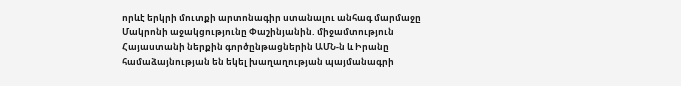որևէ երկրի մուտքի արտոնագիր ստանալու անհագ մարմաջը Մակրոնի աջակցությունը Փաշինյանին. միջամտություն Հայաստանի ներքին գործընթացներին ԱՄՆ-ն և Իրանը համաձայնության են եկել խաղաղության պայմանագրի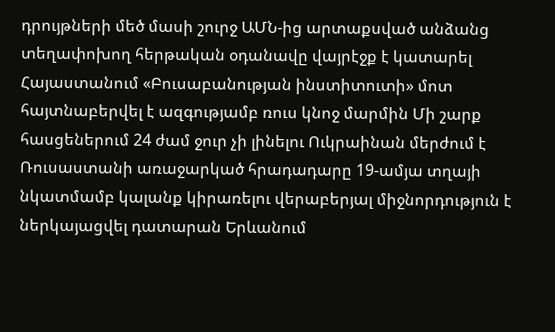դրույթների մեծ մասի շուրջ ԱՄՆ-ից արտաքսված անձանց տեղափոխող հերթական օդանավը վայրէջք է կատարել Հայաստանում «Բուսաբանության ինստիտուտի» մոտ հայտնաբերվել է ազգությամբ ռուս կնոջ մարմին Մի շարք հասցեներում 24 ժամ ջուր չի լինելու Ուկրաինան մերժում է Ռուսաստանի առաջարկած հրադադարը 19-ամյա տղայի նկատմամբ կալանք կիրառելու վերաբերյալ միջնորդություն է ներկայացվել դատարան Երևանում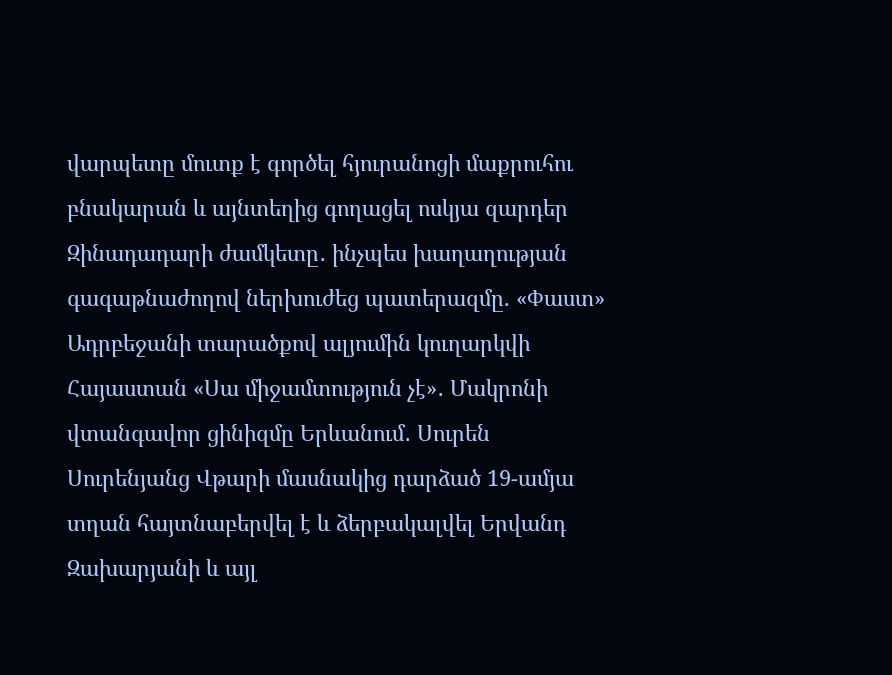վարպետը մուտք է գործել հյուրանոցի մաքրուհու բնակարան և այնտեղից գողացել ոսկյա զարդեր Զինադադարի ժամկետը․ ինչպես խաղաղության գագաթնաժողով ներխուժեց պատերազմը. «Փաստ» Ադրբեջանի տարածքով ալյումին կուղարկվի Հայաստան «Սա միջամտություն չէ»․ Մակրոնի վտանգավոր ցինիզմը Երևանում․ Սուրեն Սուրենյանց Վթարի մասնակից դարձած 19-ամյա տղան հայտնաբերվել է և ձերբակալվել Երվանդ Զախարյանի և այլ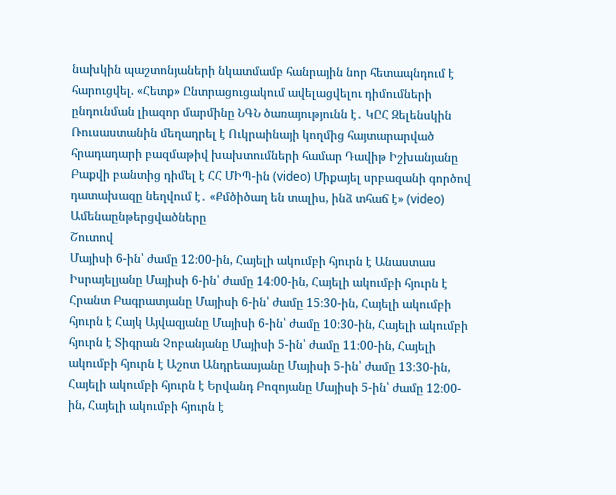նախկին պաշտոնյաների նկատմամբ հանրային նոր հետապնդում է հարուցվել. «Հետք» Ընտրացուցակում ավելացվելու դիմումների ընդունման լիազոր մարմինը ՆԳՆ ծառայությունն է․ ԿԸՀ Զելենսկին Ռուսաստանին մեղադրել է Ուկրաինայի կողմից հայտարարված հրադադարի բազմաթիվ խախտումների համար Դավիթ Իշխանյանը Բաքվի բանտից դիմել է ՀՀ ՄԻՊ-ին (video) Միքայել սրբազանի գործով դատախազը նեղվում է․ «Քմծիծաղ են տալիս, ինձ տհաճ է» (video)
Ամենաընթերցվածները
Շուտով
Մայիսի 6-ին՝ ժամը 12։00-ին, Հայելի ակումբի հյուրն է Անաստաս Իսրայելյանը Մայիսի 6-ին՝ ժամը 14։00-ին, Հայելի ակումբի հյուրն է Հրանտ Բագրատյանը Մայիսի 6-ին՝ ժամը 15։30-ին, Հայելի ակումբի հյուրն է Հայկ Այվազյանը Մայիսի 6-ին՝ ժամը 10։30-ին, Հայելի ակումբի հյուրն է Տիգրան Չոբանյանը Մայիսի 5-ին՝ ժամը 11։00-ին, Հայելի ակումբի հյուրն է Աշոտ Անդրեասյանը Մայիսի 5-ին՝ ժամը 13։30-ին, Հայելի ակումբի հյուրն է Երվանդ Բոզոյանը Մայիսի 5-ին՝ ժամը 12։00-ին, Հայելի ակումբի հյուրն է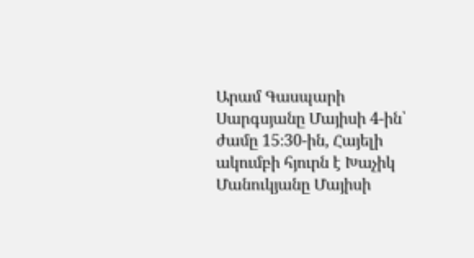Արամ Գասպարի Սարգսյանը Մայիսի 4-ին՝ ժամը 15։30-ին, Հայելի ակումբի հյուրն է Խաչիկ Մանուկյանը Մայիսի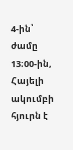4-ին՝ ժամը 13։00-ին, Հայելի ակումբի հյուրն է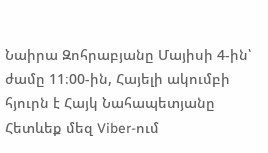Նաիրա Զոհրաբյանը Մայիսի 4-ին՝ ժամը 11։00-ին, Հայելի ակումբի հյուրն է Հայկ Նահապետյանը
Հետևեք մեզ Viber-ում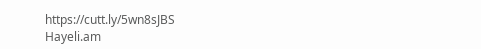https://cutt.ly/5wn8sJBS
Hayeli.am